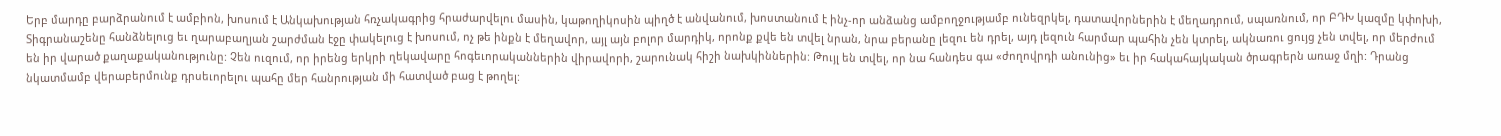Երբ մարդը բարձրանում է ամբիոն, խոսում է Անկախության հռչակագրից հրաժարվելու մասին, կաթողիկոսին պիղծ է անվանում, խոստանում է ինչ-որ անձանց ամբողջությամբ ունեզրկել, դատավորներին է մեղադրում, սպառնում, որ ԲԴԽ կազմը կփոխի, Տիգրանաշենը հանձնելուց եւ ղարաբաղյան շարժման էջը փակելուց է խոսում, ոչ թե ինքն է մեղավոր, այլ այն բոլոր մարդիկ, որոնք քվե են տվել նրան, նրա բերանը լեզու են դրել, այդ լեզուն հարմար պահին չեն կտրել, ակնառու ցույց չեն տվել, որ մերժում են իր վարած քաղաքականությունը: Չեն ուզում, որ իրենց երկրի ղեկավարը հոգեւորականներին վիրավորի, շարունակ հիշի նախկիններին: Թույլ են տվել, որ նա հանդես գա «ժողովրդի անունից» եւ իր հակահայկական ծրագրերն առաջ մղի: Դրանց նկատմամբ վերաբերմունք դրսեւորելու պահը մեր հանրության մի հատված բաց է թողել: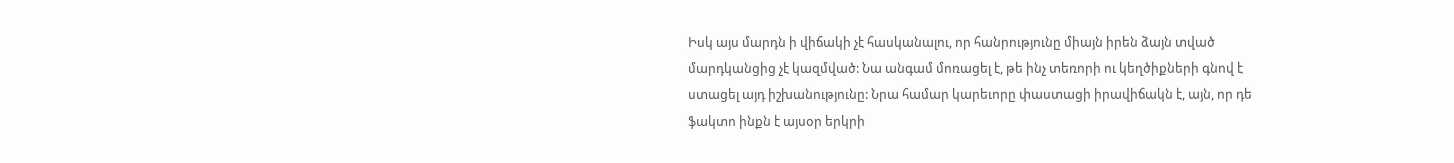Իսկ այս մարդն ի վիճակի չէ հասկանալու, որ հանրությունը միայն իրեն ձայն տված մարդկանցից չէ կազմված: Նա անգամ մոռացել է, թե ինչ տեռորի ու կեղծիքների գնով է ստացել այդ իշխանությունը: Նրա համար կարեւորը փաստացի իրավիճակն է, այն, որ դե ֆակտո ինքն է այսօր երկրի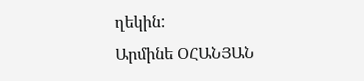ղեկին:
Արմինե ՕՀԱՆՅԱՆ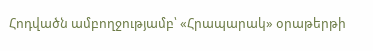Հոդվածն ամբողջությամբ՝ «Հրապարակ» օրաթերթի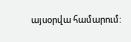այսօրվա համարում: